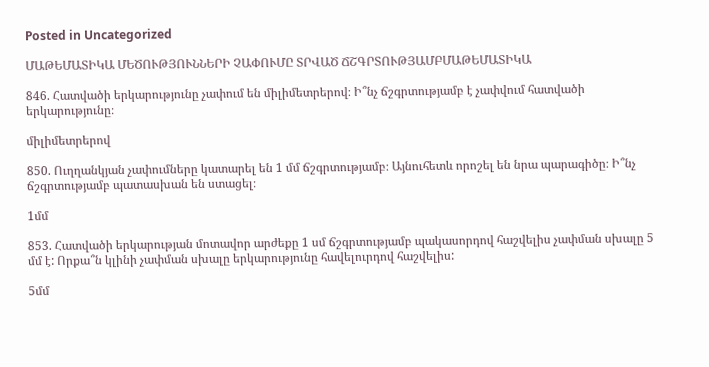Posted in Uncategorized

ՄԱԹԵՄԱՏԻԿԱ ՄԵԾՈՒԹՅՈՒՆՆԵՐԻ ՉԱՓՈՒՄԸ ՏՐՎԱԾ ՃՇԳՐՏՈՒԹՅԱՄԲՄԱԹԵՄԱՏԻԿԱ

846. Հատվածի երկարությունը չափում են միլիմետրերով։ Ի՞նչ ճշգրտությամբ է չափվում հատվածի երկարությունը։

միլիմետրերով

850. Ուղղանկյան չափումները կատարել են 1 մմ ճշգրտությամբ։ Այնուհետև որոշել են նրա պարագիծը։ Ի՞նչ ճշգրտությամբ պատասխան են ստացել։

1մմ

853. Հատվածի երկարության մոտավոր արժեքը 1 սմ ճշգրտությամբ պակասորդով հաշվելիս չափման սխալը 5 մմ է: Որքա՞ն կլինի չափման սխալը երկարությունը հավելուրդով հաշվելիս:

5մմ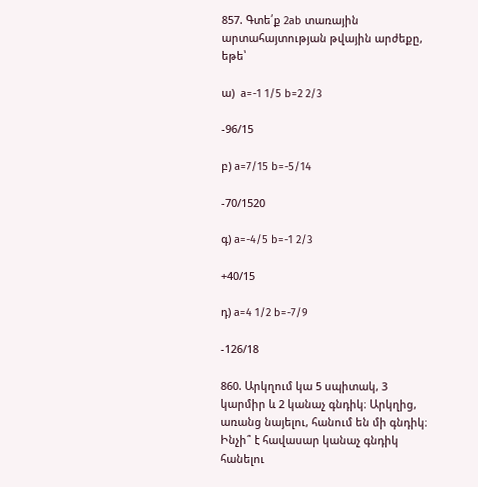857. Գտե՛ք 2ab տառային արտահայտության թվային արժեքը, եթե՝

ա)  a=-1 1/5 b=2 2/3

-96/15

բ) a=7/15 b=-5/14

-70/1520

գ) a=-4/5 b=-1 2/3

+40/15

դ) a=4 1/2 b=-7/9

-126/18

860. Արկղում կա 5 սպիտակ, 3 կարմիր և 2 կանաչ գնդիկ։ Արկղից, առանց նայելու, հանում են մի գնդիկ։ Ինչի՞ է հավասար կանաչ գնդիկ հանելու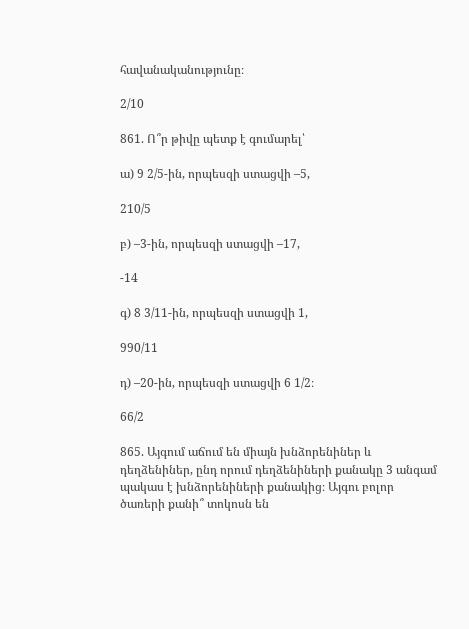հավանականությունը։

2/10

861. Ո՞ր թիվը պետք է գումարել՝

ա) 9 2/5-ին, որպեսզի ստացվի –5,

210/5

բ) –3-ին, որպեսզի ստացվի –17,

-14

գ) 8 3/11-ին, որպեսզի ստացվի 1,

990/11

դ) –20-ին, որպեսզի ստացվի 6 1/2։

66/2

865. Այգում աճում են միայն խնձորենիներ և դեղձենիներ, ընդ որում դեղձենիների քանակը 3 անգամ պակաս է խնձորենիների քանակից։ Այգու բոլոր ծառերի քանի՞ տոկոսն են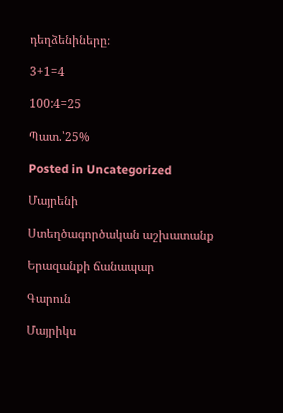դեղձենիները։

3+1=4

100:4=25

Պատ.՝25%

Posted in Uncategorized

Մայրենի

Ստեղծագործական աշխատանք

Երազանքի ճանապար

Գարուն

Մայրիկս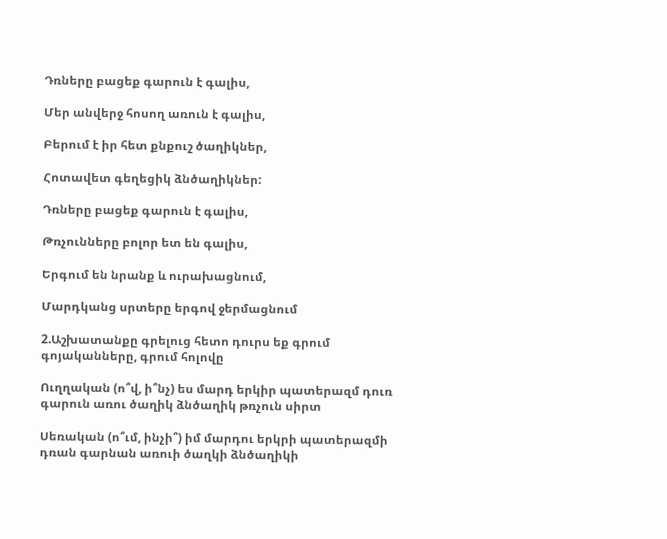Դռները բացեք գարուն է գալիս,

Մեր անվերջ հոսող առուն է գալիս,

Բերում է իր հետ քնքուշ ծաղիկներ,

Հոտավետ գեղեցիկ ձնծաղիկներ:

Դռները բացեք գարուն է գալիս,

Թռչունները բոլոր ետ են գալիս,

Երգում են նրանք և ուրախացնում,

Մարդկանց սրտերը երգով ջերմացնում

2.Աշխատանքը գրելուց հետո դուրս եք գրում գոյականները, գրում հոլովը

Ուղղական (ո՞վ, ի՞նչ) ես մարդ երկիր պատերազմ դուռ գարուն առու ծաղիկ ձնծաղիկ թռչուն սիրտ

Սեռական (ո՞ւմ, ինչի՞) իմ մարդու երկրի պատերազմի դռան գարնան առուի ծաղկի ձնծաղիկի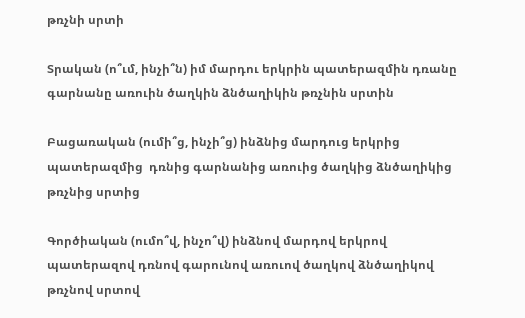թռչնի սրտի

Տրական (ո՞ւմ, ինչի՞ն) իմ մարդու երկրին պատերազմին դռանը գարնանը առուին ծաղկին ձնծաղիկին թռչնին սրտին

Բացառական (ումի՞ց, ինչի՞ց) ինձնից մարդուց երկրից պատերազմից  դռնից գարնանից առուից ծաղկից ձնծաղիկից թռչնից սրտից

Գործիական (ումո՞վ, ինչո՞վ) ինձնով մարդով երկրով պատերազով դռնով գարունով առուով ծաղկով ձնծաղիկով թռչնով սրտով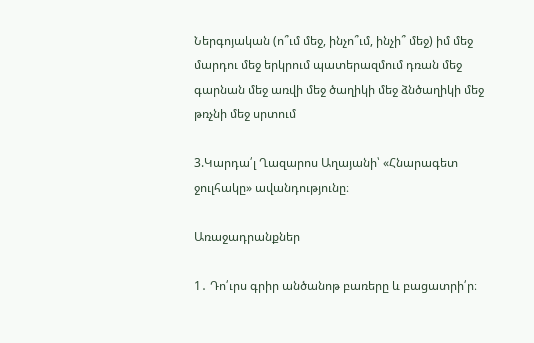Ներգոյական (ո՞ւմ մեջ, ինչո՞ւմ, ինչի՞ մեջ) իմ մեջ մարդու մեջ երկրում պատերազմում դռան մեջ գարնան մեջ առվի մեջ ծաղիկի մեջ ձնծաղիկի մեջ թռչնի մեջ սրտում

3.Կարդա՛լ Ղազարոս Աղայանի՝ «Հնարագետ ջուլհակը» ավանդությունը։

Առաջադրանքներ

1․ Դո՛ւրս գրիր անծանոթ բառերը և բացատրի՛ր։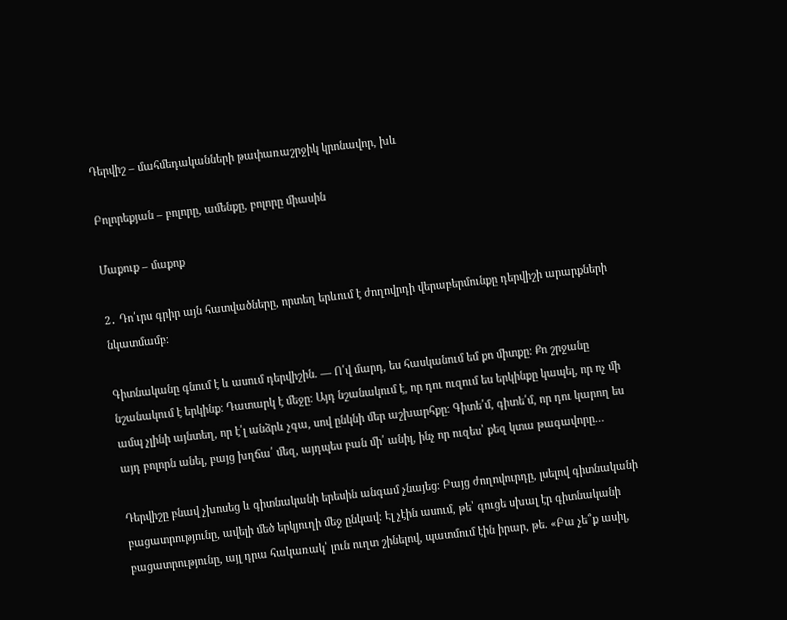Դերվիշ – մահմեդականների թափառաշրջիկ կրոնավոր, խև

Բոլորեքյան – բոլորը, ամենքը, բոլորը միասին

Մաքուք – մաքոք

2․ Դո՛ւրս գրիր այն հատվածները, որտեղ երևում է ժողովրդի վերաբերմունքը դերվիշի արարքների նկատմամբ։

Գիտնականը գնում է և ասում դերվիշին. — Ո՛վ մարդ, ես հասկանում եմ քո միտքը։ Քո շրջանը նշանակում է երկինք։ Դատարկ է մեջը։ Այդ նշանակում է, որ դու ուզում ես երկինքը կապել, որ ոչ մի ամպ չլինի այնտեղ, որ է՛լ անձրև չգա, սով ընկնի մեր աշխարհքը։ Գիտե՛մ, գիտե՛մ, որ դու կարող ես այդ բոլորն անել, բայց խղճա՛ մեզ, այդպես բան մի՛ անիլ, ինչ որ ուզես՝ քեզ կտա թագավորը…

Դերվիշը բնավ չխոսեց և գիտնականի երեսին անգամ չնայեց։ Բայց ժողովուրդը, լսելով գիտնականի բացատրությունը, ավելի մեծ երկյուղի մեջ ընկավ։ Էլ չէին ասում, թե՝ գուցե սխալ էր գիտնականի բացատրությունը, այլ դրա հակառակ՝ լուն ուղտ շինելով, պատմում էին իրար, թե. «Բա չե՞ք ասիլ,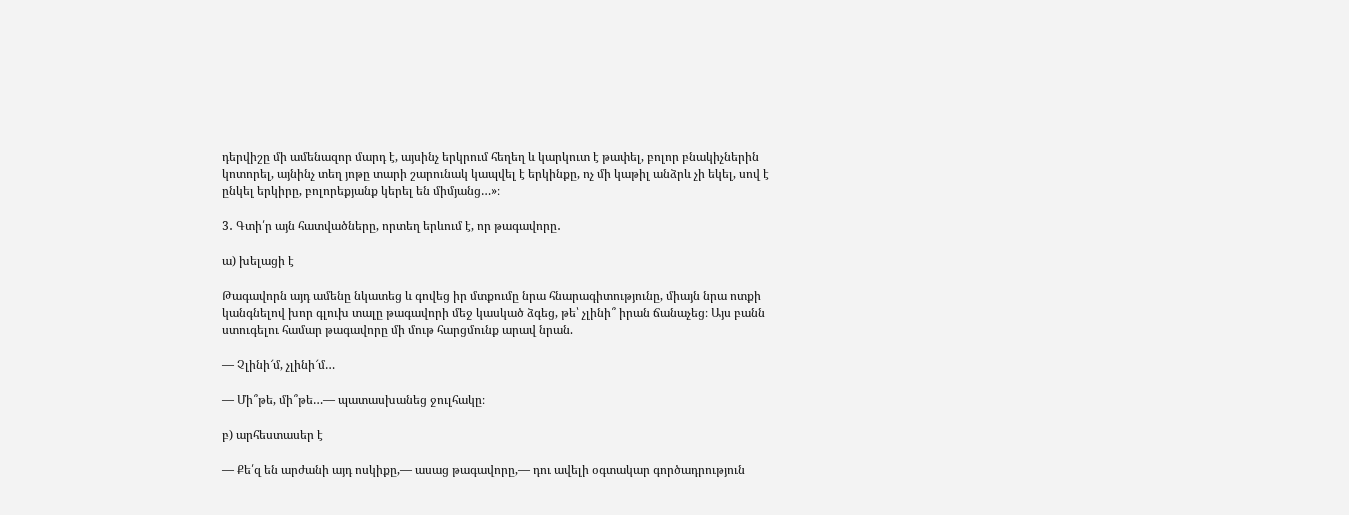դերվիշը մի ամենազոր մարդ է, այսինչ երկրում հեղեղ և կարկուտ է թափել, բոլոր բնակիչներին կոտորել, այնինչ տեղ յոթը տարի շարունակ կապվել է երկինքը, ոչ մի կաթիլ անձրև չի եկել, սով է ընկել երկիրը, բոլորեքյանք կերել են միմյանց…»։

3․ Գտի՛ր այն հատվածները, որտեղ երևում է, որ թագավորը․

ա) խելացի է

Թագավորն այդ ամենը նկատեց և գովեց իր մտքումը նրա հնարագիտությունը, միայն նրա ոտքի կանգնելով խոր գլուխ տալը թագավորի մեջ կասկած ձգեց, թե՝ չլինի՞ իրան ճանաչեց։ Այս բանն ստուգելու համար թագավորը մի մութ հարցմունք արավ նրան.

— Չլինի՜մ, չլինի՜մ…

— Մի՞թե, մի՞թե…— պատասխանեց ջուլհակը։

բ) արհեստասեր է

— Քե՛զ են արժանի այդ ոսկիքը,— ասաց թագավորը,— դու ավելի օգտակար գործադրություն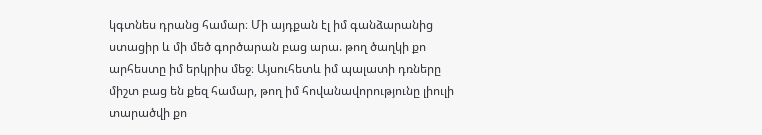կգտնես դրանց համար։ Մի այդքան էլ իմ գանձարանից ստացիր և մի մեծ գործարան բաց արա. թող ծաղկի քո արհեստը իմ երկրիս մեջ։ Այսուհետև իմ պալատի դռները միշտ բաց են քեզ համար, թող իմ հովանավորությունը լիուլի տարածվի քո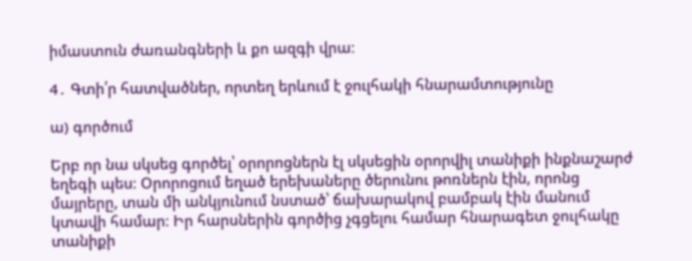իմաստուն ժառանգների և քո ազգի վրա։

4․ Գտի՛ր հատվածներ, որտեղ երևում է ջուլհակի հնարամտությունը

ա) գործում

Երբ որ նա սկսեց գործել՝ օրորոցներն էլ սկսեցին օրորվիլ տանիքի ինքնաշարժ եղեգի պես։ Օրորոցում եղած երեխաները ծերունու թոռներն էին, որոնց մայրերը, տան մի անկյունում նստած՝ ճախարակով բամբակ էին մանում կտավի համար։ Իր հարսներին գործից չգցելու համար հնարագետ ջուլհակը տանիքի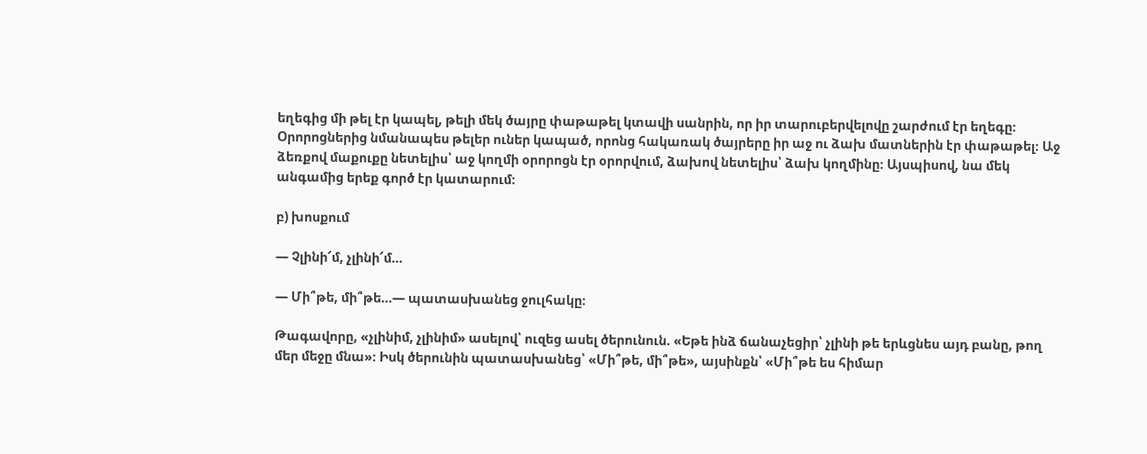եղեգից մի թել էր կապել, թելի մեկ ծայրը փաթաթել կտավի սանրին, որ իր տարուբերվելովը շարժում էր եղեգը։ Օրորոցներից նմանապես թելեր ուներ կապած, որոնց հակառակ ծայրերը իր աջ ու ձախ մատներին էր փաթաթել։ Աջ ձեռքով մաքուքը նետելիս՝ աջ կողմի օրորոցն էր օրորվում, ձախով նետելիս՝ ձախ կողմինը։ Այսպիսով, նա մեկ անգամից երեք գործ էր կատարում։

բ) խոսքում

— Չլինի՜մ, չլինի՜մ…

— Մի՞թե, մի՞թե…— պատասխանեց ջուլհակը։

Թագավորը, «չլինիմ, չլինիմ» ասելով՝ ուզեց ասել ծերունուն. «Եթե ինձ ճանաչեցիր՝ չլինի թե երևցնես այդ բանը, թող մեր մեջը մնա»։ Իսկ ծերունին պատասխանեց՝ «Մի՞թե, մի՞թե», այսինքն՝ «Մի՞թե ես հիմար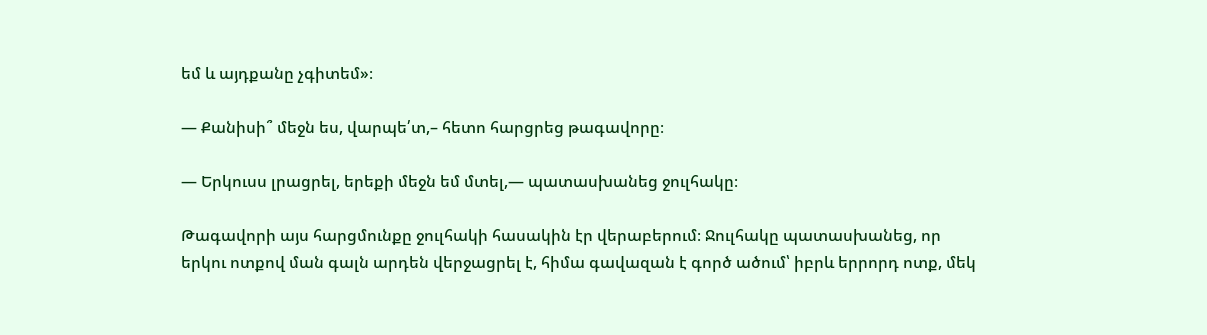եմ և այդքանը չգիտեմ»։

— Քանիսի՞ մեջն ես, վարպե՛տ,– հետո հարցրեց թագավորը։

— Երկուսս լրացրել, երեքի մեջն եմ մտել,— պատասխանեց ջուլհակը։

Թագավորի այս հարցմունքը ջուլհակի հասակին էր վերաբերում։ Ջուլհակը պատասխանեց, որ երկու ոտքով ման գալն արդեն վերջացրել է, հիմա գավազան է գործ ածում՝ իբրև երրորդ ոտք, մեկ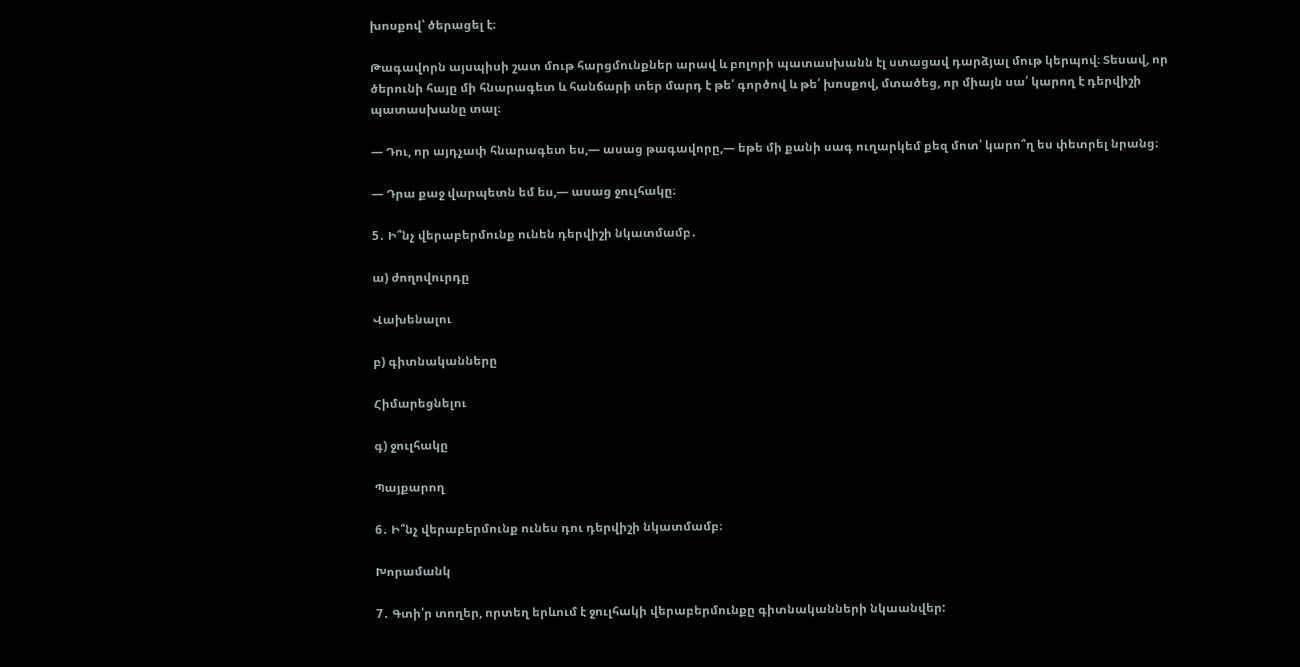խոսքով՝ ծերացել է։

Թագավորն այսպիսի շատ մութ հարցմունքներ արավ և բոլորի պատասխանն էլ ստացավ դարձյալ մութ կերպով։ Տեսավ, որ ծերունի հայը մի հնարագետ և հանճարի տեր մարդ է թե՛ գործով և թե՛ խոսքով, մտածեց, որ միայն սա՛ կարող է դերվիշի պատասխանը տալ։

— Դու, որ այդչափ հնարագետ ես,— ասաց թագավորը,— եթե մի քանի սագ ուղարկեմ քեզ մոտ՝ կարո՞ղ ես փետրել նրանց։

— Դրա քաջ վարպետն եմ ես,— ասաց ջուլհակը։

5․ Ի՞նչ վերաբերմունք ունեն դերվիշի նկատմամբ․

ա) ժողովուրդը

Վախենալու

բ) գիտնականները

Հիմարեցնելու

գ) ջուլհակը

Պայքարող

6․ Ի՞նչ վերաբերմունք ունես դու դերվիշի նկատմամբ։

Խորամանկ

7․ Գտի՛ր տողեր, որտեղ երևում է ջուլհակի վերաբերմունքը գիտնականների նկաանվեր: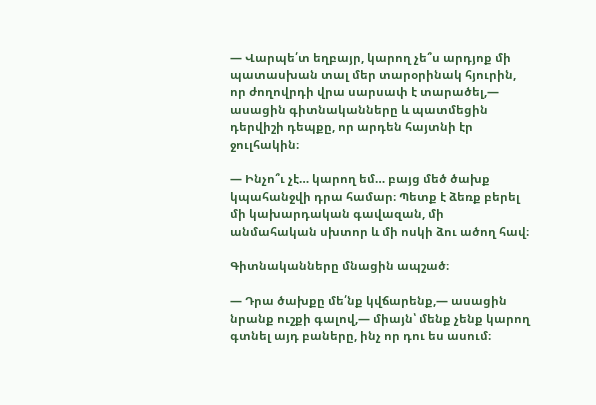— Վարպե՛տ եղբայր, կարող չե՞ս արդյոք մի պատասխան տալ մեր տարօրինակ հյուրին, որ ժողովրդի վրա սարսափ է տարածել,— ասացին գիտնականները և պատմեցին դերվիշի դեպքը, որ արդեն հայտնի էր ջուլհակին։

— Ինչո՞ւ չէ… կարող եմ… բայց մեծ ծախք կպահանջվի դրա համար։ Պետք է ձեռք բերել մի կախարդական գավազան, մի անմահական սխտոր և մի ոսկի ձու ածող հավ։

Գիտնականները մնացին ապշած։

— Դրա ծախքը մե՛նք կվճարենք,— ասացին նրանք ուշքի գալով,— միայն՝ մենք չենք կարող գտնել այդ բաները, ինչ որ դու ես ասում։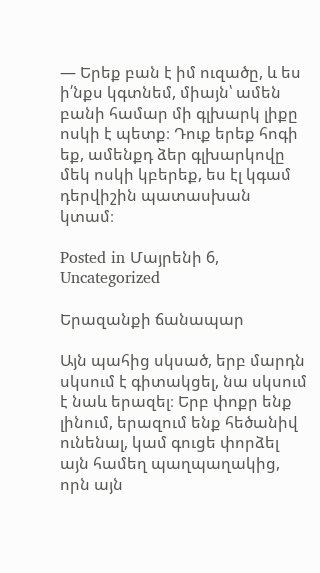— Երեք բան է իմ ուզածը, և ես ի՛նքս կգտնեմ, միայն՝ ամեն բանի համար մի գլխարկ լիքը ոսկի է պետք։ Դուք երեք հոգի եք, ամենքդ ձեր գլխարկովը մեկ ոսկի կբերեք, ես էլ կգամ դերվիշին պատասխան կտամ։

Posted in Մայրենի 6, Uncategorized

Երազանքի ճանապար

Այն պահից սկսած, երբ մարդն սկսում է գիտակցել, նա սկսում է նաև երազել։ Երբ փոքր ենք լինում, երազում ենք հեծանիվ ունենալ, կամ գուցե փորձել այն համեղ պաղպաղակից, որն այն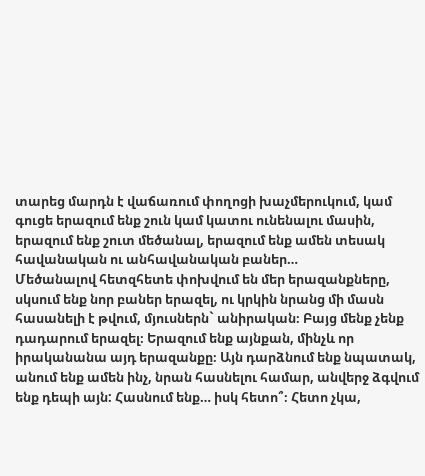տարեց մարդն է վաճառում փողոցի խաչմերուկում, կամ գուցե երազում ենք շուն կամ կատու ունենալու մասին, երազում ենք շուտ մեծանալ, երազում ենք ամեն տեսակ հավանական ու անհավանական բաներ…
Մեծանալով հետզհետե փոխվում են մեր երազանքները, սկսում ենք նոր բաներ երազել, ու կրկին նրանց մի մասն հասանելի է թվում, մյուսներն` անիրական։ Բայց մենք չենք դադարում երազել։ Երազում ենք այնքան, մինչև որ իրականանա այդ երազանքը։ Այն դարձնում ենք նպատակ, անում ենք ամեն ինչ, նրան հասնելու համար, անվերջ ձգվում ենք դեպի այն: Հասնում ենք… իսկ հետո՞։ Հետո չկա,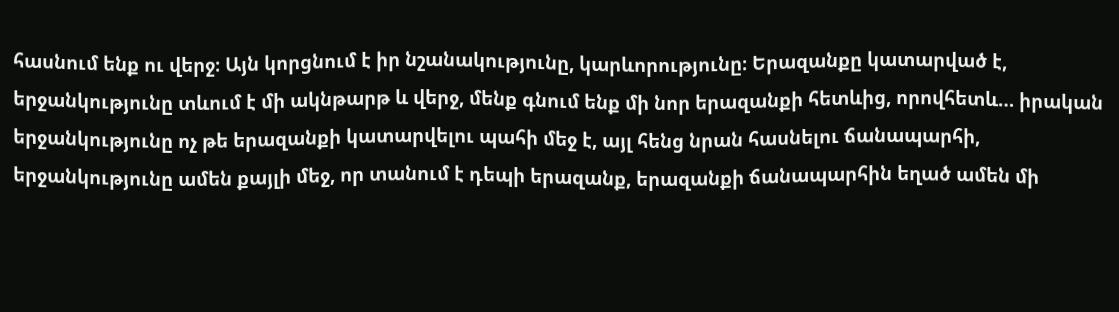հասնում ենք ու վերջ։ Այն կորցնում է իր նշանակությունը, կարևորությունը։ Երազանքը կատարված է, երջանկությունը տևում է մի ակնթարթ և վերջ, մենք գնում ենք մի նոր երազանքի հետևից, որովհետև… իրական երջանկությունը ոչ թե երազանքի կատարվելու պահի մեջ է, այլ հենց նրան հասնելու ճանապարհի, երջանկությունը ամեն քայլի մեջ, որ տանում է դեպի երազանք, երազանքի ճանապարհին եղած ամեն մի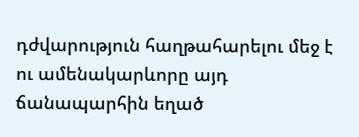դժվարություն հաղթահարելու մեջ է ու ամենակարևորը այդ ճանապարհին եղած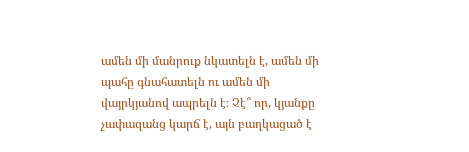ամեն մի մանրուք նկատելն է, ամեն մի պահը գնահատելն ու ամեն մի վայրկյանով ապրելն է։ Չէ՞ որ, կյանքը չափազանց կարճ է, այն բաղկացած է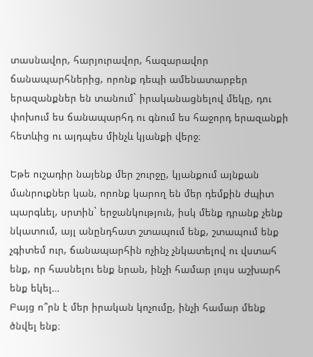տասնավոր, հարյուրավոր, հազարավոր ճանապարհներից, որոնք դեպի ամենատարբեր երազանքներ են տանում` իրականացնելով մեկը, դու փոխում ես ճանապարհդ ու գնում ես հաջորդ երազանքի հետևից ու այդպես մինչև կյանքի վերջ։

Եթե ուշադիր նայենք մեր շուրջը, կյանքում այնքան մանրուքներ կան, որոնք կարող են մեր դեմքին ժպիտ պարգևել, սրտին` երջանկություն, իսկ մենք դրանք չենք նկատում, այլ անընդհատ շտապում ենք, շտապում ենք չգիտեմ ուր, ճանապարհին ոչինչ չնկատելով ու վստահ ենք, որ հասնելու ենք նրան, ինչի համար լույս աշխարհ ենք եկել…
Բայց ո՞րն է մեր իրական կոչումը, ինչի համար մենք ծնվել ենք։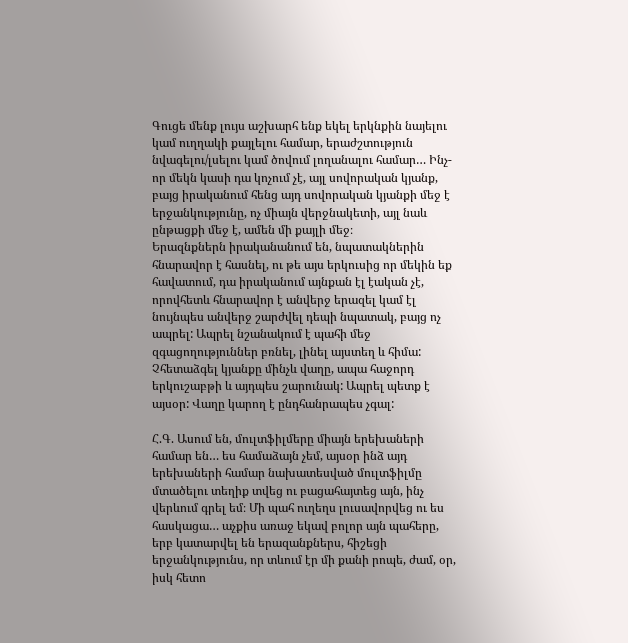Գուցե մենք լույս աշխարհ ենք եկել երկնքին նայելու կամ ուղղակի քայլելու համար, երաժշտություն նվագելու/լսելու կամ ծովում լողանալու համար… Ինչ-որ մեկն կասի դա կոչում չէ, այլ սովորական կյանք, բայց իրականում հենց այդ սովորական կյանքի մեջ է երջանկությունը, ոչ միայն վերջնակետի, այլ նաև ընթացքի մեջ է, ամեն մի քայլի մեջ։
Երազնքներն իրականանում են, նպատակներին հնարավոր է հասնել, ու թե այս երկուսից որ մեկին եք հավատում, դա իրականում այնքան էլ էական չէ, որովհետև հնարավոր է անվերջ երազել կամ էլ նույնպես անվերջ շարժվել դեպի նպատակ, բայց ոչ ապրել: Ապրել նշանակում է պահի մեջ զգացողություններ բռնել, լինել այստեղ և հիմա: Չհետաձգել կյանքը մինչև վաղը, ապա հաջորդ երկուշաբթի և այդպես շարունակ: Ապրել պետք է այսօր: Վաղը կարող է ընդհանրապես չգալ:

Հ.Գ. Ասում են, մուլտֆիլմերը միայն երեխաների համար են… ես համաձայն չեմ, այսօր ինձ այդ երեխաների համար նախատեսված մուլտֆիլմը մտածելու տեղիք տվեց ու բացահայտեց այն, ինչ վերևում գրել եմ։ Մի պահ ուղեղս լուսավորվեց ու ես հասկացա… աչքիս առաջ եկավ բոլոր այն պահերը, երբ կատարվել են երազանքներս, հիշեցի երջանկությունս, որ տևում էր մի քանի րոպե, ժամ, օր, իսկ հետո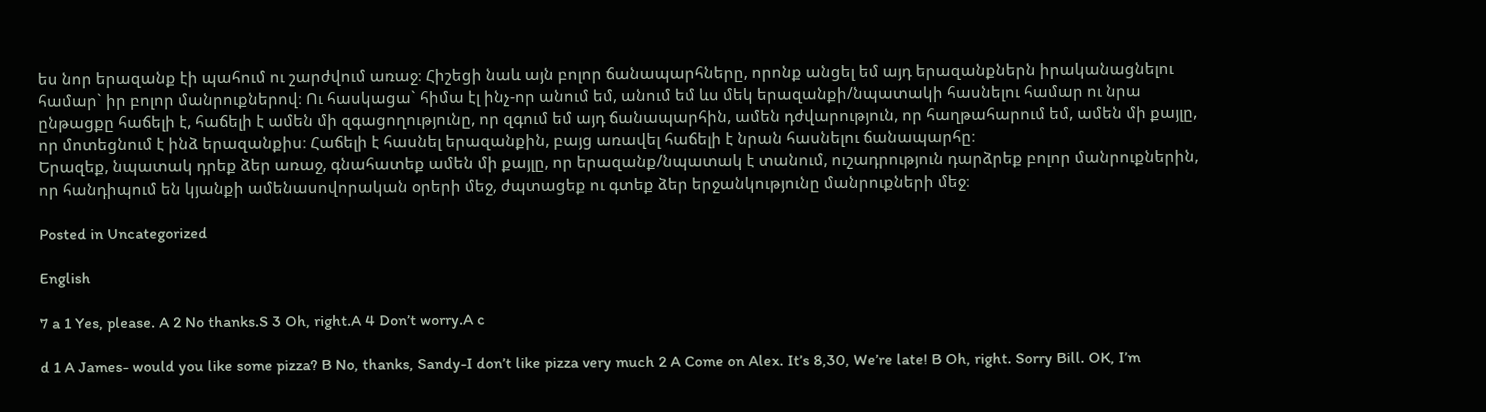ես նոր երազանք էի պահում ու շարժվում առաջ։ Հիշեցի նաև այն բոլոր ճանապարհները, որոնք անցել եմ այդ երազանքներն իրականացնելու համար` իր բոլոր մանրուքներով։ Ու հասկացա` հիմա էլ ինչ-որ անում եմ, անում եմ ևս մեկ երազանքի/նպատակի հասնելու համար ու նրա ընթացքը հաճելի է, հաճելի է ամեն մի զգացողությունը, որ զգում եմ այդ ճանապարհին, ամեն դժվարություն, որ հաղթահարում եմ, ամեն մի քայլը, որ մոտեցնում է ինձ երազանքիս։ Հաճելի է հասնել երազանքին, բայց առավել հաճելի է նրան հասնելու ճանապարհը։
Երազեք, նպատակ դրեք ձեր առաջ, գնահատեք ամեն մի քայլը, որ երազանք/նպատակ է տանում, ուշադրություն դարձրեք բոլոր մանրուքներին, որ հանդիպում են կյանքի ամենասովորական օրերի մեջ, ժպտացեք ու գտեք ձեր երջանկությունը մանրուքների մեջ։

Posted in Uncategorized

English

7 a 1 Yes, please. A 2 No thanks.S 3 Oh, right.A 4 Don’t worry.A c

d 1 A James- would you like some pizza? B No, thanks, Sandy-I don’t like pizza very much 2 A Come on Alex. It’s 8,30, We’re late! B Oh, right. Sorry Bill. OK, I’m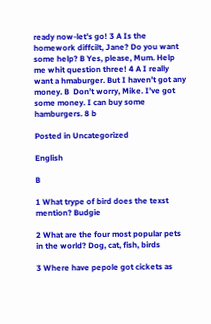ready now-let’s go! 3 A Is the homework diffcilt, Jane? Do you want some help? B Yes, please, Mum. Help me whit question three! 4 A I really want a hmaburger. But I haven’t got any money. B  Don’t worry, Mike. I’ve got some money. I can buy some hamburgers. 8 b

Posted in Uncategorized

English

B

1 What trype of bird does the texst mention? Budgie

2 What are the four most popular pets in the world? Dog, cat, fish, birds

3 Where have pepole got cickets as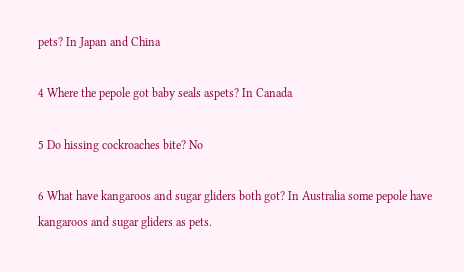pets? In Japan and China

4 Where the pepole got baby seals aspets? In Canada

5 Do hissing cockroaches bite? No

6 What have kangaroos and sugar gliders both got? In Australia some pepole have kangaroos and sugar gliders as pets.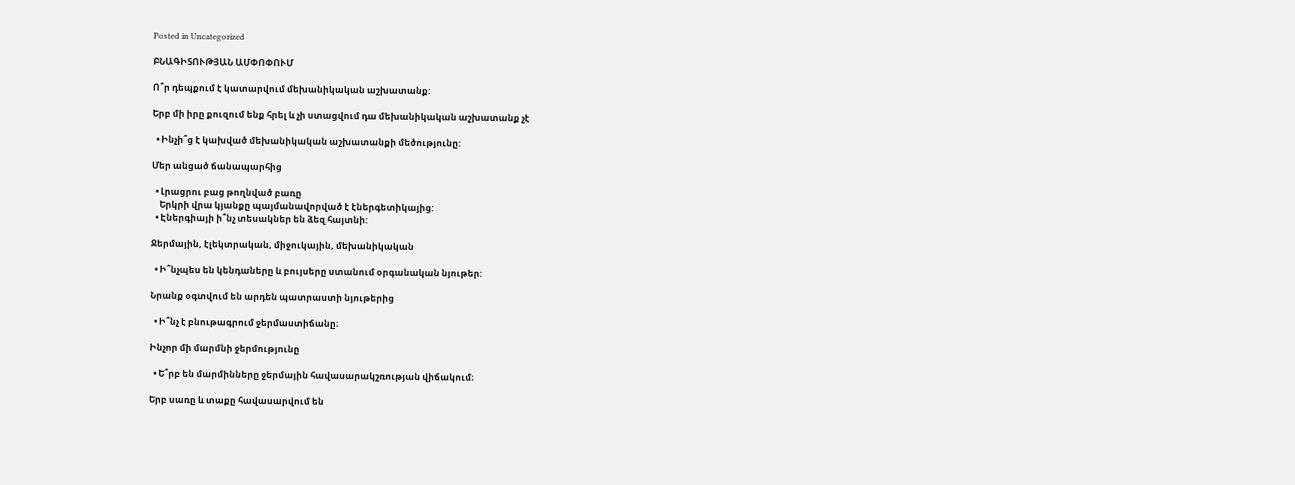Posted in Uncategorized

ԲՆԱԳԻՏՈՒԹՅԱՆ ԱՄՓՈՓՈՒՄ

Ո՞ր դեպքում է կատարվում մեխանիկական աշխատանք:

Երբ մի իրը քուզում ենք հրել և չի ստացվում դա մեխանիկական աշխատանք չէ

  • Ինչի՞ց է կախված մեխանիկական աշխատանքի մեծությունը:

Մեր անցած ճանապարհից

  • Լրացրու բաց թողնված բառը
    Երկրի վրա կյանքը պայմանավորված է էներգետիկայից:
  • Էներգիայի ի՞նչ տեսակներ են ձեզ հայտնի:

Ջերմային, էլեկտրական, միջուկային, մեխանիկական

  • Ի՞նչպես են կենդաները և բույսերը ստանում օրգանական նյութեր:

Նրանք օգտվում են արդեն պատրաստի նյութերից

  • Ի՞նչ է բնութագրում ջերմաստիճանը։

Ինչոր մի մարմնի ջերմությունը

  • Ե՞րբ են մարմինները ջերմային հավասարակշռության վիճակում։

Երբ սառը և տաքը հավասարվում են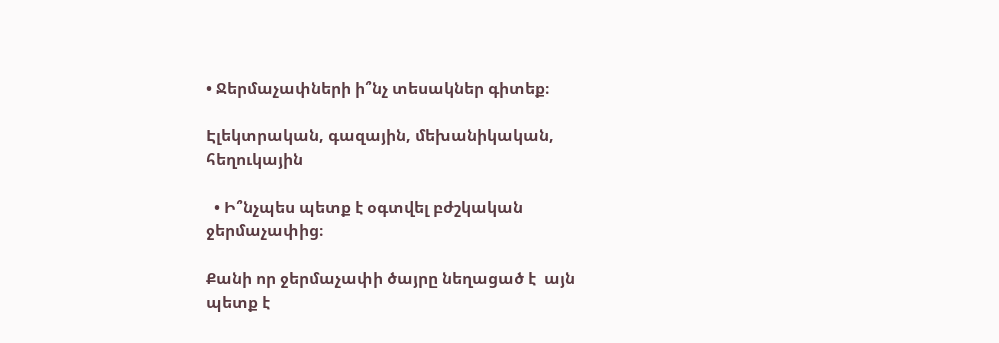• Ջերմաչափների ի՞նչ տեսակներ գիտեք։

Էլեկտրական, գազային, մեխանիկական, հեղուկային

  • Ի՞նչպես պետք է օգտվել բժշկական ջերմաչափից։

Քանի որ ջերմաչափի ծայրը նեղացած է  այն պետք է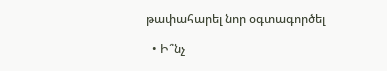թափահարել նոր օգտագործել

  • Ի՞նչ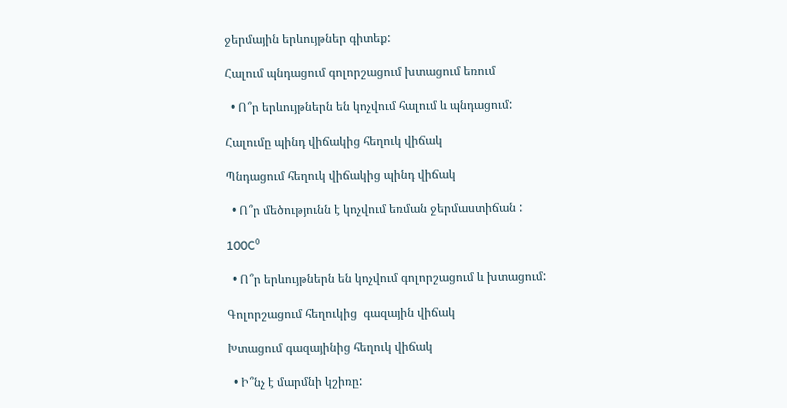ջերմային երևույթներ գիտեք:

Հալում պնդացում գոլորշացում խտացում եռում

  • Ո՞ր երևույթներն են կոչվում հալում և պնդացում:

Հալումը պինդ վիճակից հեղուկ վիճակ

Պնդացում հեղուկ վիճակից պինդ վիճակ

  • Ո՞ր մեծությունն է կոչվում եռման ջերմաստիճան :

100C⁰

  • Ո՞ր երևույթներն են կոչվում գոլորշացում և խտացում:

Գոլորշացում հեղուկից  գազային վիճակ

Խտացում գազայինից հեղուկ վիճակ

  • Ի՞նչ է մարմնի կշիռը: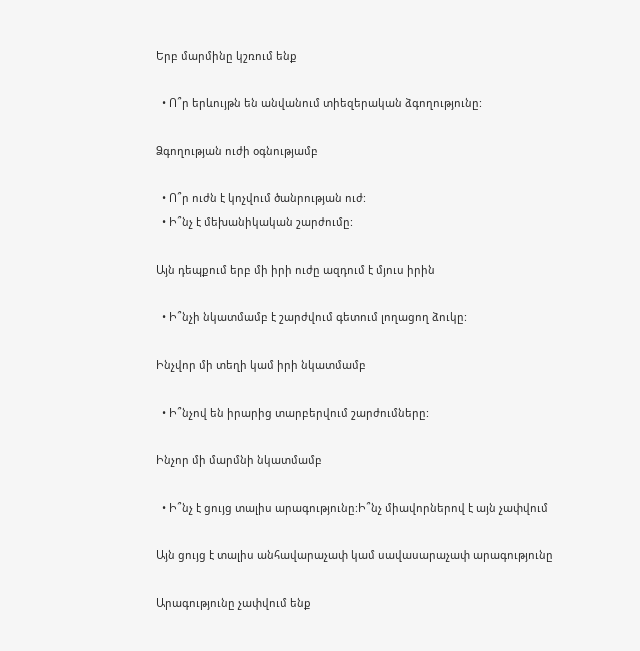Երբ մարմինը կշռում ենք

  • Ո՞ր երևույթն են անվանում տիեզերական ձգողությունը:

Ձգողության ուժի օգնությամբ

  • Ո՞ր ուժն է կոչվում ծանրության ուժ:
  • Ի՞նչ է մեխանիկական շարժումը:

Այն դեպքում երբ մի իրի ուժը ազդում է մյուս իրին

  • Ի՞նչի նկատմամբ է շարժվում գետում լողացող ձուկը:

Ինչվոր մի տեղի կամ իրի նկատմամբ

  • Ի՞նչով են իրարից տարբերվում շարժումները:

Ինչոր մի մարմնի նկատմամբ

  • Ի՞նչ է ցույց տալիս արագությունը:Ի՞նչ միավորներով է այն չափվում

Այն ցույց է տալիս անհավարաչափ կամ սավասարաչափ արագությունը

Արագությունը չափվում ենք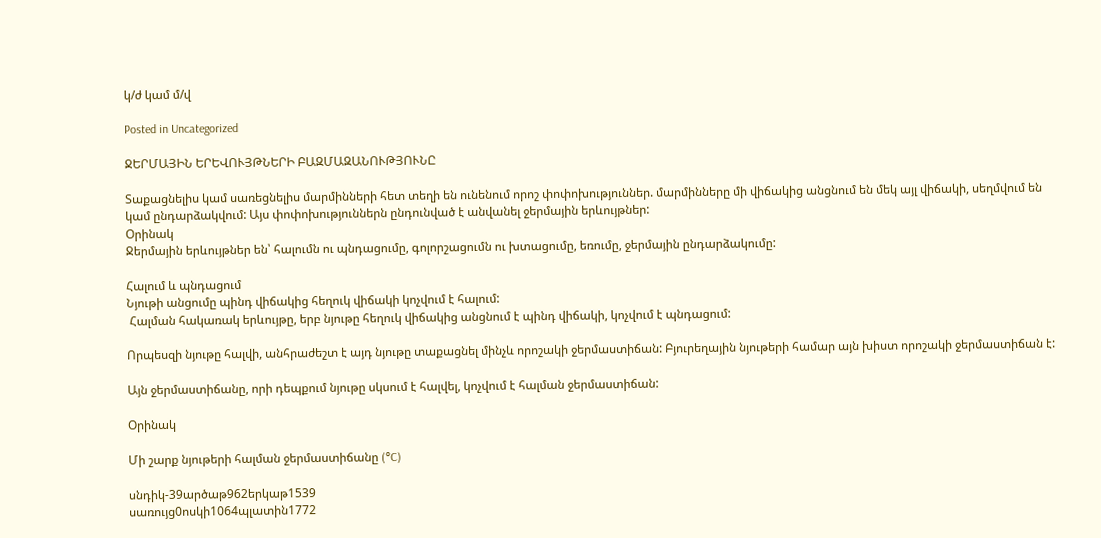կ/ժ կամ մ/վ

Posted in Uncategorized

ՋԵՐՄԱՅԻՆ ԵՐԵՎՈՒՅԹՆԵՐԻ ԲԱԶՄԱԶԱՆՈՒԹՅՈՒՆԸ

Տաքացնելիս կամ սառեցնելիս մարմինների հետ տեղի են ունենում որոշ փոփոխություններ. մարմինները մի վիճակից անցնում են մեկ այլ վիճակի, սեղմվում են կամ ընդարձակվում: Այս փոփոխություններն ընդունված է անվանել ջերմային երևույթներ:
Օրինակ
Ջերմային երևույթներ են՝ հալումն ու պնդացումը, գոլորշացումն ու խտացումը, եռումը, ջերմային ընդարձակումը:

Հալում և պնդացում
Նյութի անցումը պինդ վիճակից հեղուկ վիճակի կոչվում է հալում:
 Հալման հակառակ երևույթը, երբ նյութը հեղուկ վիճակից անցնում է պինդ վիճակի, կոչվում է պնդացում:

Որպեսզի նյութը հալվի, անհրաժեշտ է այդ նյութը տաքացնել մինչև որոշակի ջերմաստիճան: Բյուրեղային նյութերի համար այն խիստ որոշակի ջերմաստիճան է:

Այն ջերմաստիճանը, որի դեպքում նյութը սկսում է հալվել, կոչվում է հալման ջերմաստիճան:

Օրինակ

Մի շարք նյութերի հալման ջերմաստիճանը (°C)

սնդիկ-39արծաթ962երկաթ1539
սառույց0ոսկի1064պլատին1772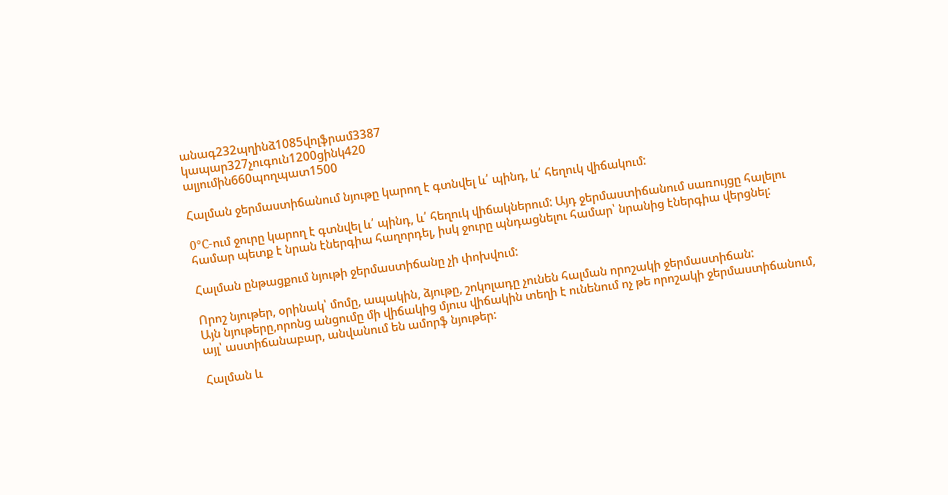անագ232պղինձ1085վոլֆրամ3387
կապար327չուգուն1200ցինկ420
ալյումին660պողպատ1500

Հալման ջերմաստիճանում նյութը կարող է գտնվել և՛ պինդ, և՛ հեղուկ վիճակում:

0°C-ում ջուրը կարող է գտնվել և՛ պինդ, և՛ հեղուկ վիճակներում: Այդ ջերմաստիճանում սառույցը հալելու համար պետք է նրան էներգիա հաղորդել, իսկ ջուրը պնդացնելու համար՝ նրանից էներգիա վերցնել:

Հալման ընթացքում նյութի ջերմաստիճանը չի փոխվում:

Որոշ նյութեր, օրինակ՝ մոմը, ապակին, ձյութը, շոկոլադը չունեն հալման որոշակի ջերմաստիճան:
Այն նյութերը,որոնց անցումը մի վիճակից մյուս վիճակին տեղի է ունենում ոչ թե որոշակի ջերմաստիճանում, այլ՝ աստիճանաբար, անվանում են ամորֆ նյութեր:

Հալման և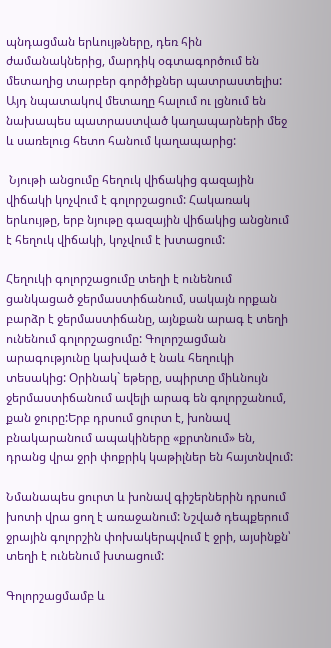պնդացման երևույթները, դեռ հին ժամանակներից, մարդիկ օգտագործում են մետաղից տարբեր գործիքներ պատրաստելիս: Այդ նպատակով մետաղը հալում ու լցնում են նախապես պատրաստված կաղապարների մեջ և սառելուց հետո հանում կաղապարից:

 Նյութի անցումը հեղուկ վիճակից գազային վիճակի կոչվում է գոլորշացում: Հակառակ երևույթը, երբ նյութը գազային վիճակից անցնում է հեղուկ վիճակի, կոչվում է խտացում:

Հեղուկի գոլորշացումը տեղի է ունենում ցանկացած ջերմաստիճանում, սակայն որքան բարձր է ջերմաստիճանը, այնքան արագ է տեղի ունենում գոլորշացումը: Գոլորշացման արագությունը կախված է նաև հեղուկի տեսակից: Օրինակ` եթերը, սպիրտը միևնույն ջերմաստիճանում ավելի արագ են գոլորշանում, քան ջուրը:Երբ դրսում ցուրտ է, խոնավ բնակարանում ապակիները «քրտնում» են, դրանց վրա ջրի փոքրիկ կաթիլներ են հայտնվում:

Նմանապես ցուրտ և խոնավ գիշերներին դրսում խոտի վրա ցող է առաջանում: Նշված դեպքերում ջրային գոլորշին փոխակերպվում է ջրի, այսինքն՝ տեղի է ունենում խտացում:

Գոլորշացմամբ և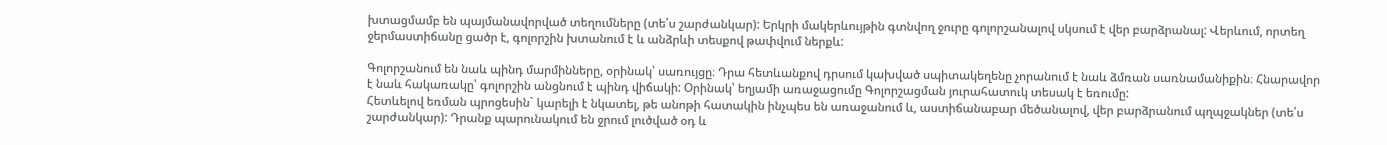խտացմամբ են պայմանավորված տեղումները (տե՛ս շարժանկար): Երկրի մակերևույթին գտնվող ջուրը գոլորշանալով սկսում է վեր բարձրանալ: Վերևում, որտեղ ջերմաստիճանը ցածր է, գոլորշին խտանում է և անձրևի տեսքով թափվում ներքև:

Գոլորշանում են նաև պինդ մարմինները, օրինակ՝ սառույցը։ Դրա հետևանքով դրսում կախված սպիտակեղենը չորանում է նաև ձմռան սառնամանիքին։ Հնարավոր է նաև հակառակը՝ գոլորշին անցնում է պինդ վիճակի: Օրինակ՝ եղյամի առաջացումը Գոլորշացման յուրահատուկ տեսակ է եռումը:
Հետևելով եռման պրոցեսին` կարելի է նկատել, թե անոթի հատակին ինչպես են առաջանում և, աստիճանաբար մեծանալով, վեր բարձրանում պղպջակներ (տե՛ս շարժանկար): Դրանք պարունակում են ջրում լուծված օդ և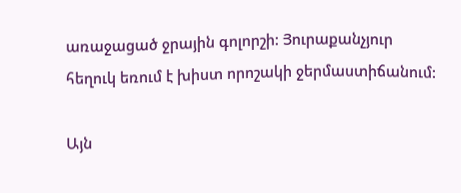առաջացած ջրային գոլորշի: Յուրաքանչյուր հեղուկ եռում է խիստ որոշակի ջերմաստիճանում:

Այն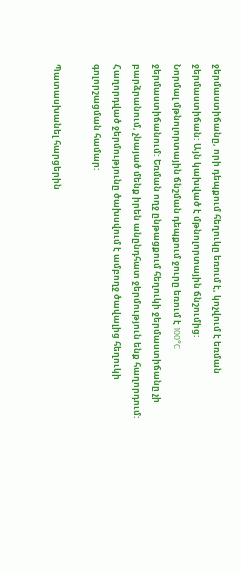ջերմաստիճանը, որի դեպքում հեղուկը եռում է, կոչվում է եռման ջերմաստիճան: Այն կախված է մթնոլորտային ճնշումից:
Նորմալ մթնոլորտային ճնշման դեպքում ջուրը եռում է 100°C ջերմաստիճանում: Եռման ողջ ընթացքում հեղուկի ջերմաստիճանը չի բարձրանում, չնայած մենք իրեն անընդհատ ջերմություն ենք հաղորդում: Հաղորդված ջերմությունը ծախսվում է ամբողջ ծավալից հեղուկի գոլորշացման համար:

Պատասխանել հարցերին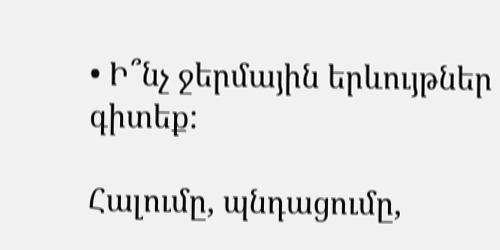• Ի՞նչ ջերմային երևույթներ գիտեք:

Հալումը, պնդացումը,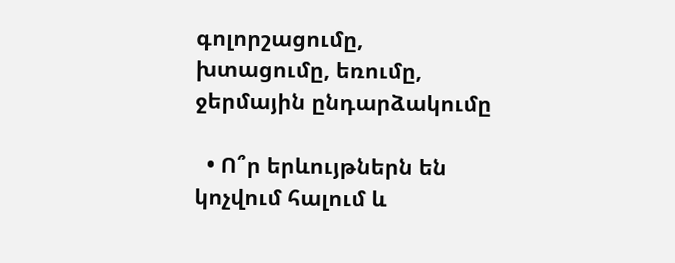գոլորշացումը, խտացումը, եռումը, ջերմային ընդարձակումը

  • Ո՞ր երևույթներն են կոչվում հալում և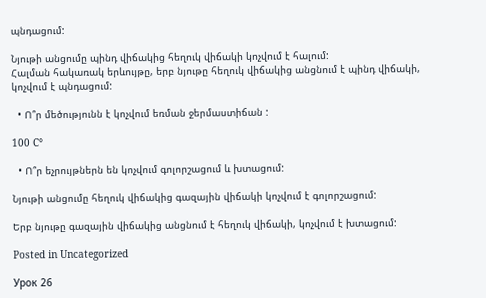պնդացում:

Նյութի անցումը պինդ վիճակից հեղուկ վիճակի կոչվում է հալում:
Հալման հակառակ երևույթը, երբ նյութը հեղուկ վիճակից անցնում է պինդ վիճակի, կոչվում է պնդացում:

  • Ո՞ր մեծությունն է կոչվում եռման ջերմաստիճան :

100 C°

  • Ո՞ր եչրույթներն են կոչվում գոլորշացում և խտացում:

Նյութի անցումը հեղուկ վիճակից գազային վիճակի կոչվում է գոլորշացում:

Երբ նյութը գազային վիճակից անցնում է հեղուկ վիճակի, կոչվում է խտացում:

Posted in Uncategorized

Урок 26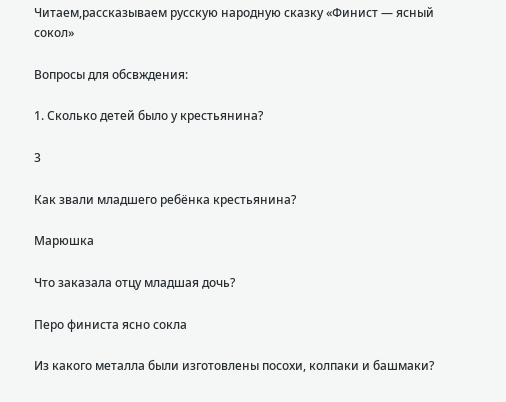Читаем,рассказываем русскую народную сказку «Финист — ясный сокол»

Вопросы для обсвждения:

1. Сколько детей было у крестьянина?

3

Как звали младшего ребёнка крестьянина?

Марюшка

Что заказала отцу младшая дочь?

Перо финиста ясно сокла

Из какого металла были изготовлены посохи, колпаки и башмаки?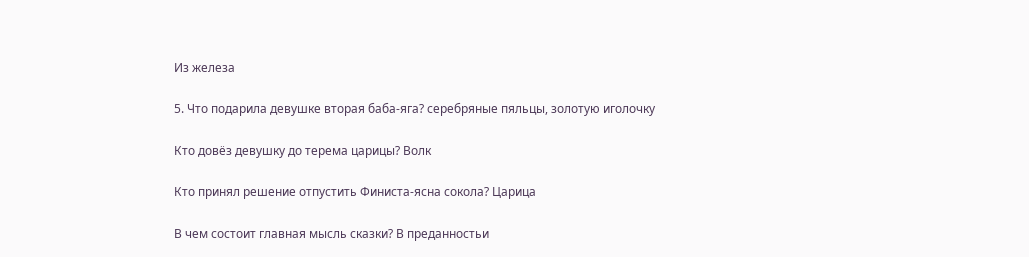Из железа

5. Что подарила девушке вторая баба-яга? серебряные пяльцы, золотую иголочку

Кто довёз девушку до терема царицы? Волк

Кто принял решение отпустить Финиста-ясна сокола? Царица

В чем состоит главная мысль сказки? В преданностьи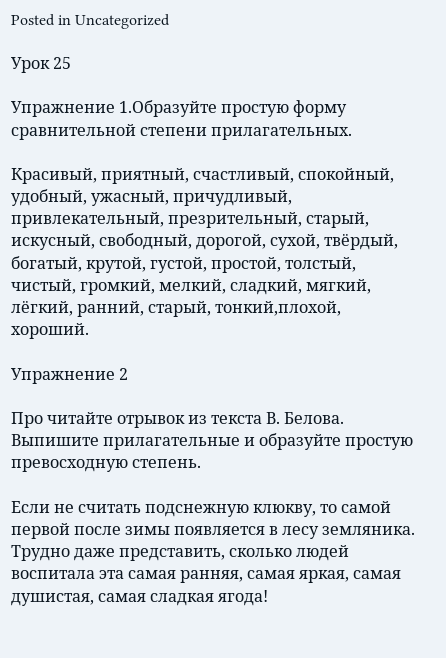Posted in Uncategorized

Урок 25

Упражнение 1.Образуйте простую форму сравнительной степени прилагательных.

Красивый, приятный, счастливый, спокойный, удобный, ужасный, причудливый, привлекательный, презрительный, старый, искусный, свободный, дорогой, сухой, твёрдый, богатый, крутой, густой, простой, толстый, чистый, громкий, мелкий, сладкий, мягкий, лёгкий, ранний, старый, тонкий,плохой, хороший.

Упражнение 2

Про читайте отрывок из текста В. Белова. Выпишите прилагательные и образуйте простую превосходную степень.

Если не считать подснежную клюкву, то самой первой после зимы появляется в лесу земляника. Трудно даже представить, сколько людей воспитала эта самая ранняя, самая яркая, самая душистая, самая сладкая ягода!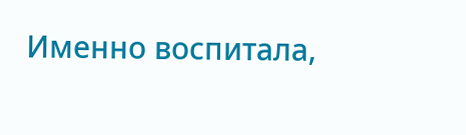Именно воспитала,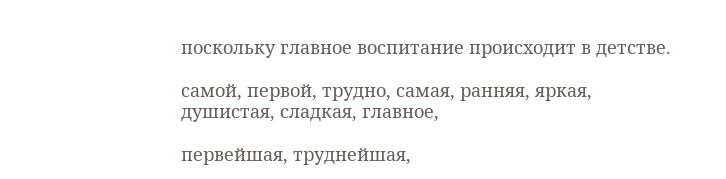поскольку главное воспитание происходит в детстве.

самой, первой, трудно, самая, ранняя, яркая, душистая, сладкая, главное,

первейшая, труднейшая,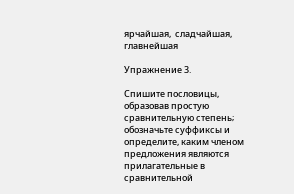ярчайшая,  сладчайшая, главнейшая

Упражнение 3.

Спишите пословицы, образовав простую сравнительную степень; обозначьте суффиксы и определите, каким членом предложения являются прилагательные в сравнительной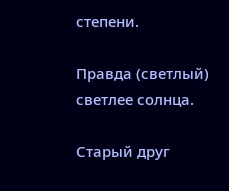степени.

Правда (светлый) светлее солнца.

Старый друг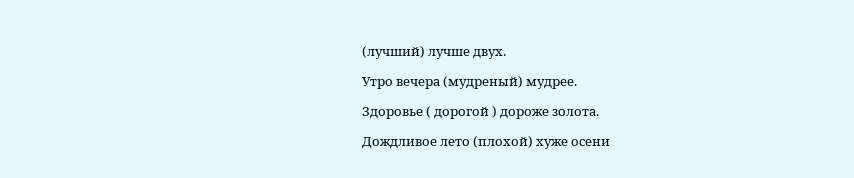(лучший) лучше двух.

Утро вечера (мудреный) мудрее.

Здоровье ( дорогой ) дороже золота.

Дождливое лето (плохой) хуже осени